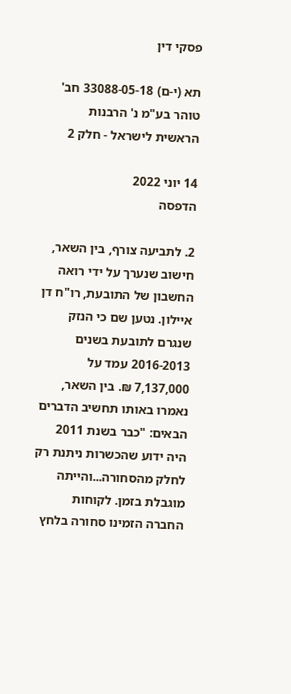פסקי דין

תא (י-ם) 33088-05-18 חב' טוהר בע"מ נ' הרבנות הראשית לישראל - חלק 2

14 יוני 2022
הדפסה

2. לתביעה צורף, בין השאר, חישוב שנערך על ידי רואה החשבון של התובעת, רו"ח דן איילון. נטען שם כי הנזק שנגרם לתובעת בשנים 2016-2013 עמד על 7,137,000 ₪. בין השאר, נאמרו באותו תחשיב הדברים הבאים: "כבר בשנת 2011 היה ידוע שהכשרות ניתנת רק לחלק מהסחורה...והייתה מוגבלת בזמן. לקוחות החברה הזמינו סחורה בלחץ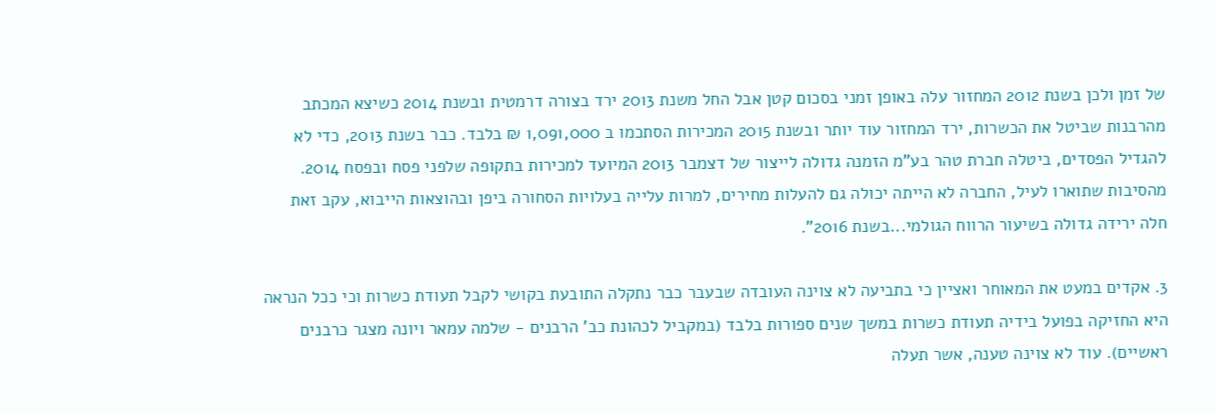של זמן ולכן בשנת 2012 המחזור עלה באופן זמני בסכום קטן אבל החל משנת 2013 ירד בצורה דרמטית ובשנת 2014 כשיצא המכתב מהרבנות שביטל את הכשרות, ירד המחזור עוד יותר ובשנת 2015 המכירות הסתכמו ב 1,091,000 ₪ בלבד. כבר בשנת 2013, כדי לא להגדיל הפסדים, ביטלה חברת טהר בע"מ הזמנה גדולה לייצור של דצמבר 2013 המיועד למכירות בתקופה שלפני פסח ובפסח 2014. מהסיבות שתוארו לעיל, החברה לא הייתה יכולה גם להעלות מחירים, למרות עלייה בעלויות הסחורה ביפן ובהוצאות הייבוא, עקב זאת חלה ירידה גדולה בשיעור הרווח הגולמי...בשנת 2016".

3. אקדים במעט את המאוחר ואציין כי בתביעה לא צוינה העובדה שבעבר כבר נתקלה התובעת בקושי לקבל תעודת כשרות וכי ככל הנראה היא החזיקה בפועל בידיה תעודת כשרות במשך שנים ספורות בלבד (במקביל לכהונת כב' הרבנים - שלמה עמאר ויונה מצגר כרבנים ראשיים). עוד לא צוינה טענה, אשר תעלה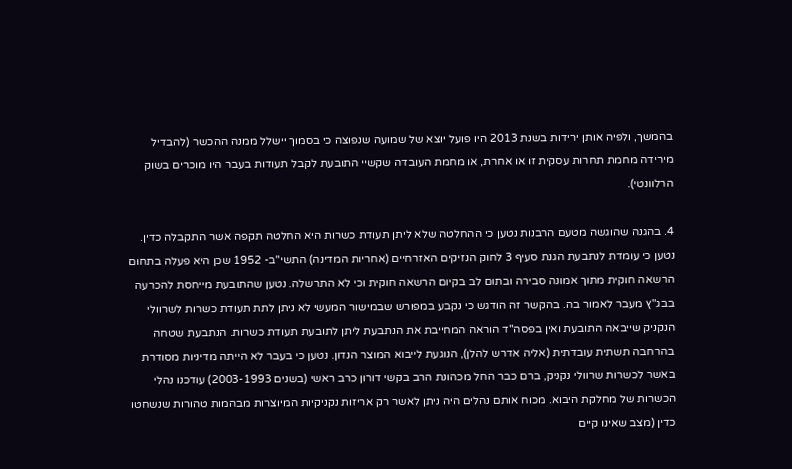בהמשך, ולפיה אותן ירידות בשנת 2013 היו פועל יוצא של שמועה שנפוצה כי בסמוך יישלל ממנה ההכשר (להבדיל מירידה מחמת תחרות עסקית זו או אחרת, או מחמת העובדה שקשיי התובעת לקבל תעודות בעבר היו מוכרים בשוק הרלוונטי).

4. בהגנה שהוגשה מטעם הרבנות נטען כי ההחלטה שלא ליתן תעודת כשרות היא החלטה תקפה אשר התקבלה כדין. נטען כי עומדת לנתבעת הגנת סעיף 3 לחוק הנזיקים האזרחיים (אחריות המדינה) התשי"ב- 1952 שכן היא פעלה בתחום הרשאה חוקית מתוך אמונה סבירה ובתום לב בקיום הרשאה חוקית וכי לא התרשלה. נטען שהתובעת מייחסת להכרעה בבג"ץ מעבר לאמור בה. בהקשר זה הודגש כי נקבע במפורש שבמישור המעשי לא ניתן לתת תעודת כשרות לשרוולי הנקניק שייבאה התובעת ואין בפסה"ד הוראה המחייבת את הנתבעת ליתן לתובעת תעודת כשרות. הנתבעת שטחה בהרחבה תשתית עובדתית (אליה אדרש להלן), הנוגעת לייבוא המוצר הנדון. נטען כי בעבר לא הייתה מדיניות מסודרת באשר לכשרות שרוולי נקניק, ברם כבר החל מכהונת הרב בקשי דורון כרב ראשי (בשנים 2003-1993) עודכנו נהלי הכשרות של מחלקת היבוא. מכוח אותם נהלים היה ניתן לאשר רק אריזות נקניקיות המיוצרות מבהמות טהורות שנשחטו כדין (מצב שאינו קיים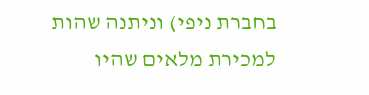בחברת ניפי) וניתנה שהות למכירת מלאים שהיו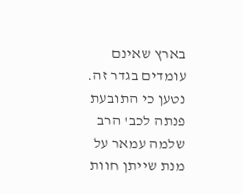בארץ שאינם עומדים בגדר זה. נטען כי התובעת פנתה לכב' הרב שלמה עמאר על מנת שייתן חוות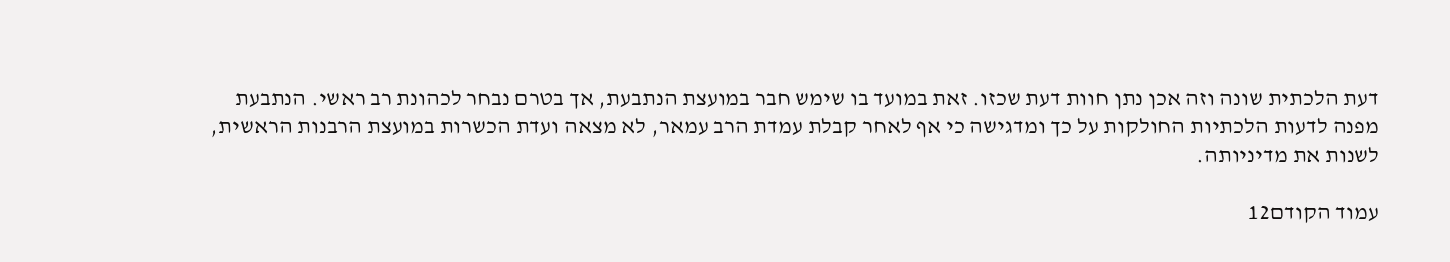דעת הלכתית שונה וזה אכן נתן חוות דעת שכזו. זאת במועד בו שימש חבר במועצת הנתבעת, אך בטרם נבחר לכהונת רב ראשי. הנתבעת מפנה לדעות הלכתיות החולקות על כך ומדגישה כי אף לאחר קבלת עמדת הרב עמאר, לא מצאה ועדת הכשרות במועצת הרבנות הראשית, לשנות את מדיניותה.

עמוד הקודם12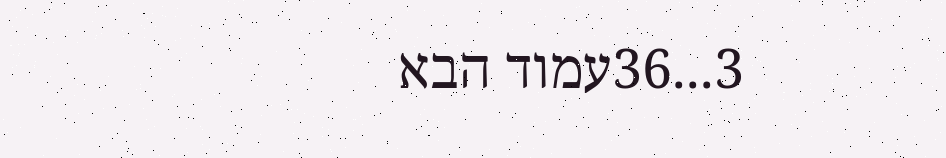3...36עמוד הבא